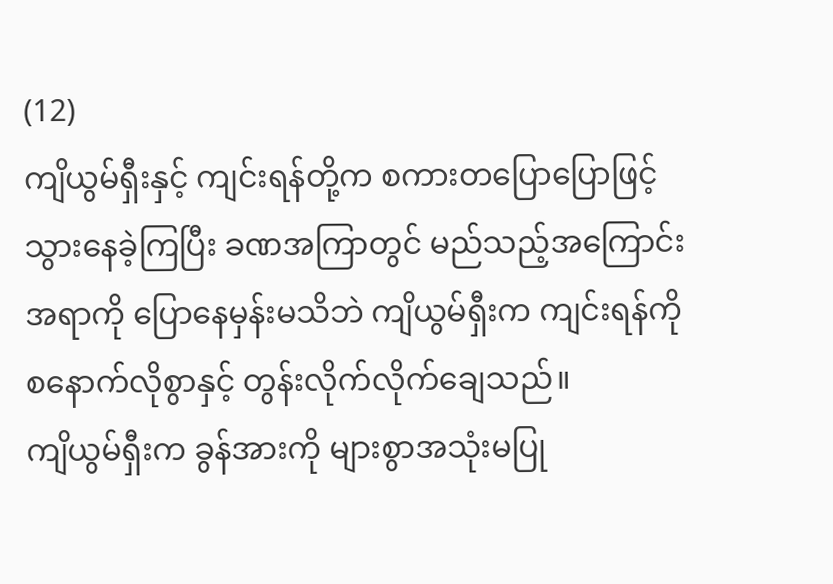(12)
ကျိယွမ်ရှီးနှင့် ကျင်းရန်တို့က စကားတပြောပြောဖြင့် သွားနေခဲ့ကြပြီး ခဏအကြာတွင် မည်သည့်အကြောင်းအရာကို ပြောနေမှန်းမသိဘဲ ကျိယွမ်ရှီးက ကျင်းရန်ကို စနောက်လိုစွာနှင့် တွန်းလိုက်လိုက်ချေသည်။
ကျိယွမ်ရှီးက ခွန်အားကို များစွာအသုံးမပြု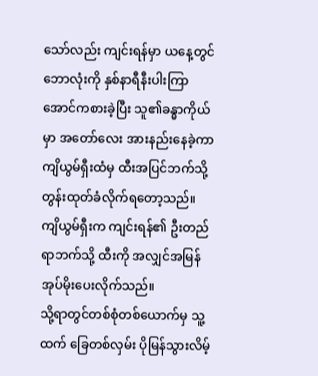သော်လည်း ကျင်းရန်မှာ ယနေ့တွင် ဘောလုံးကို နှစ်နာရီနီးပါးကြာအောင်ကစားခဲ့ပြီး သူ၏ခန္ဓာကိုယ်မှာ အတော်လေး အားနည်းနေခဲ့ကာ ကျိယွမ်ရှီးထံမှ ထီးအပြင်ဘက်သို့ တွန်းထုတ်ခံလိုက်ရတော့သည်။
ကျိယွမ်ရှီးက ကျင်းရန်၏ ဦးတည်ရာဘက်သို့ ထီးကို အလျှင်အမြန်အုပ်မိုးပေးလိုက်သည်။
သို့ရာတွင်တစ်စုံတစ်ယောက်မှ သူ့ထက် ခြေတစ်လှမ်း ပိုမြန်သွားလိမ့်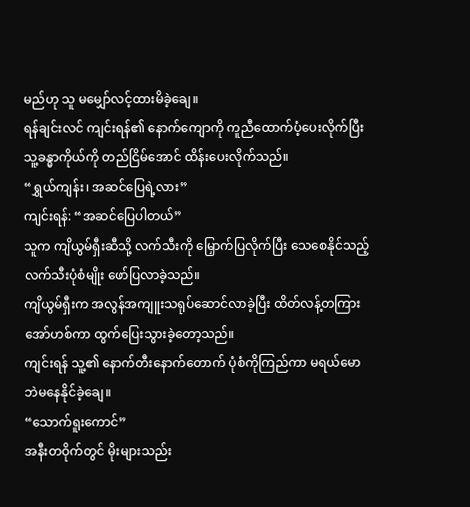မည်ဟု သူ မမျှော်လင့်ထားမိခဲ့ချေ။
ရန်ချင်းလင် ကျင်းရန်၏ နောက်ကျောကို ကူညီထောက်ပံ့ပေးလိုက်ပြီး သူ့ခန္ဓာကိုယ်ကို တည်ငြိမ်အောင် ထိန်းပေးလိုက်သည်။
“ရွှယ်ကျန်း၊ အဆင်ပြေရဲ့လား”
ကျင်းရန်: “အဆင်ပြေပါတယ်”
သူက ကျိယွမ်ရှီးဆီသို့ လက်သီးကို မြှောက်ပြလိုက်ပြီး သေစေနိုင်သည့်လက်သီးပုံစံမျိုး ဖော်ပြလာခဲ့သည်။
ကျိယွမ်ရှီးက အလွန်အကျူးသရုပ်ဆောင်လာခဲ့ပြီး ထိတ်လန့်တကြား အော်ဟစ်ကာ ထွက်ပြေးသွားခဲ့တော့သည်။
ကျင်းရန် သူ့၏ နောက်တီးနောက်တောက် ပုံစံကိုကြည်ကာ မရယ်မောဘဲမနေနိုင်ခဲ့ချေ။
“သောက်ရူးကောင်”
အနီးတဝိုက်တွင် မိုးများသည်း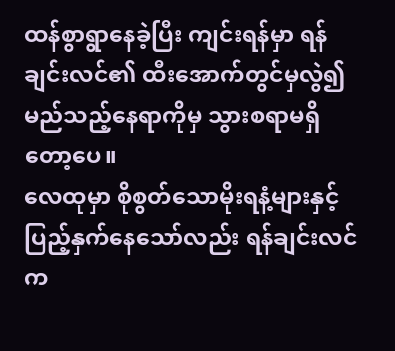ထန်စွာရွာနေခဲ့ပြီး ကျင်းရန်မှာ ရန်ချင်းလင်၏ ထီးအောက်တွင်မှလွဲ၍ မည်သည့်နေရာကိုမှ သွားစရာမရှိတော့ပေ။
လေထုမှာ စိုစွတ်သောမိုးရနံ့များနှင့် ပြည့်နှက်နေသော်လည်း ရန်ချင်းလင်က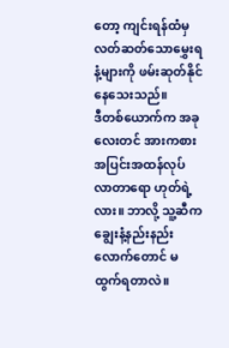တော့ ကျင်းရန်ထံမှ လတ်ဆတ်သောမွှေးရနံ့များကို ဖမ်းဆုတ်နိုင်နေသေးသည်။
ဒီတစ်ယောက်က အခုလေးတင် အားကစားအပြင်းအထန်လုပ်လာတာရော ဟုတ်ရဲ့လား။ ဘာလို့ သူ့ဆီက ချွေးနံ့နည်းနည်းလောက်တောင် မထွက်ရတာလဲ။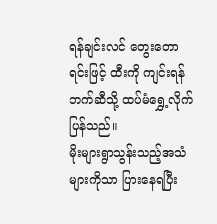ရန်ချင်းလင် တွေးတောရင်းဖြင့် ထီးကို ကျင်းရန်ဘက်ဆီသို့ ထပ်မံရွှေ့လိုက်ပြန်သည်။
မိုးများရွာသွန်းသည့်အသံများကိုသာ ပြားနေရပြီး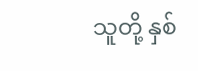သူတို့ နှစ်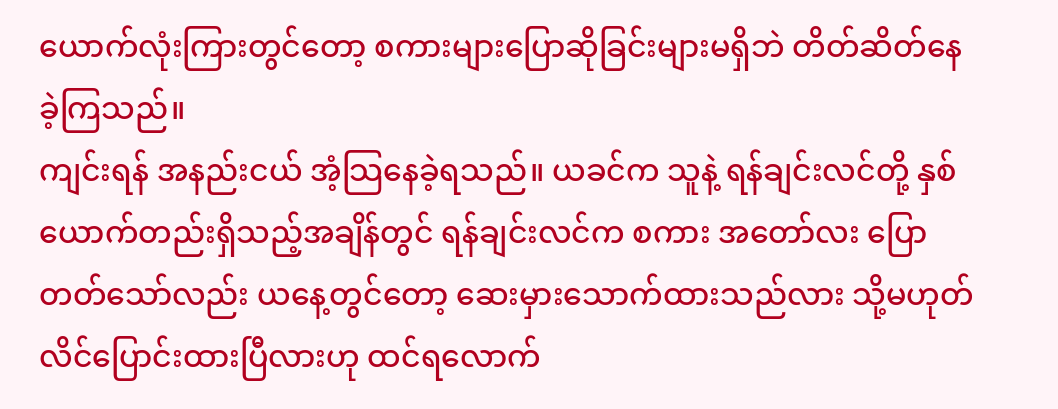ယောက်လုံးကြားတွင်တော့ စကားများပြောဆိုခြင်းများမရှိဘဲ တိတ်ဆိတ်နေခဲ့ကြသည်။
ကျင်းရန် အနည်းငယ် အံ့သြနေခဲ့ရသည်။ ယခင်က သူနဲ့ ရန်ချင်းလင်တို့ နှစ်ယောက်တည်းရှိသည့်အချိန်တွင် ရန်ချင်းလင်က စကား အတော်လး ပြောတတ်သော်လည်း ယနေ့တွင်တော့ ဆေးမှားသောက်ထားသည်လား သို့မဟုတ် လိင်ပြောင်းထားပြီလားဟု ထင်ရလောက်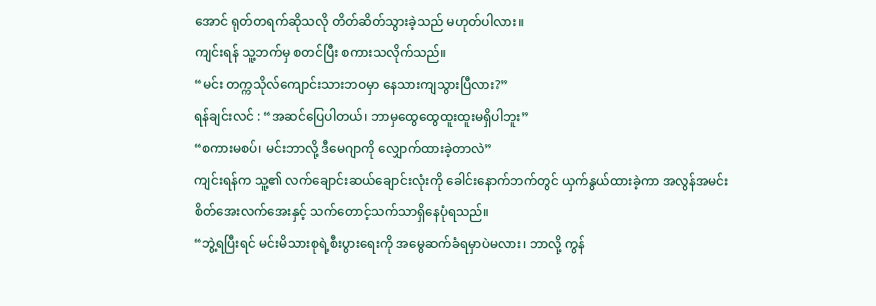အောင် ရုတ်တရက်ဆိုသလို တိတ်ဆိတ်သွားခဲ့သည် မဟုတ်ပါလား။
ကျင်းရန် သူ့ဘက်မှ စတင်ပြီး စကားသလိုက်သည်။
“မင်း တက္ကသိုလ်ကျောင်းသားဘဝမှာ နေသားကျသွားပြီလား?”
ရန်ချင်းလင် : “အဆင်ပြေပါတယ်၊ ဘာမှထွေထွေထူးထူးမရှိပါဘူး”
“စကားမစပ်၊ မင်းဘာလို့ ဒီမေဂျာကို လျှောက်ထားခဲ့တာလဲ”
ကျင်းရန်က သူ့၏ လက်ချောင်းဆယ်ချောင်းလုံးကို ခေါင်းနောက်ဘက်တွင် ယှက်နွယ်ထားခဲ့ကာ အလွန်အမင်း စိတ်အေးလက်အေးနှင့် သက်တောင့်သက်သာရှိနေပုံရသည်။
“ဘွဲ့ရပြီးရင် မင်းမိသားစုရဲ့စီးပွားရေးကို အမွေဆက်ခံရမှာပဲမလား၊ ဘာလို့ ကွန်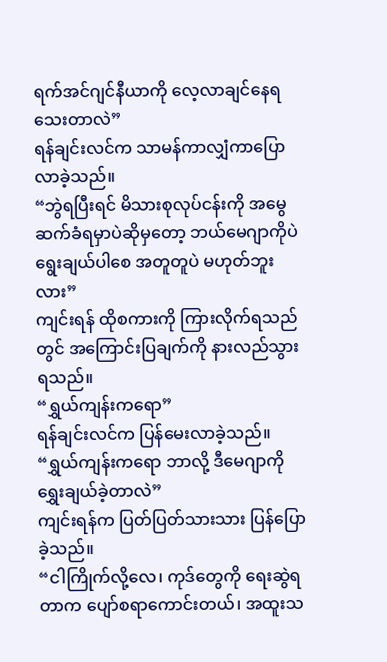ရက်အင်ဂျင်နီယာကို လေ့လာချင်နေရသေးတာလဲ”
ရန်ချင်းလင်က သာမန်ကာလျှံကာပြောလာခဲ့သည်။
“ဘွဲရပြီးရင် မိသားစုလုပ်ငန်းကို အမွေဆက်ခံရမှာပဲဆိုမှတော့ ဘယ်မေဂျာကိုပဲ ရွေးချယ်ပါစေ အတူတူပဲ မဟုတ်ဘူးလား”
ကျင်းရန် ထိုစကားကို ကြားလိုက်ရသည်တွင် အကြောင်းပြချက်ကို နားလည်သွားရသည်။
“ရွှယ်ကျန်းကရော”
ရန်ချင်းလင်က ပြန်မေးလာခဲ့သည်။
“ရွှယ်ကျန်းကရော ဘာလို့ ဒီမေဂျာကို ရွှေးချယ်ခဲ့တာလဲ”
ကျင်းရန်က ပြတ်ပြတ်သားသား ပြန်ပြောခဲ့သည်။
“ငါကြိုက်လို့လေ၊ ကုဒ်တွေကို ရေးဆွဲရတာက ပျော်စရာကောင်းတယ်၊ အထူးသ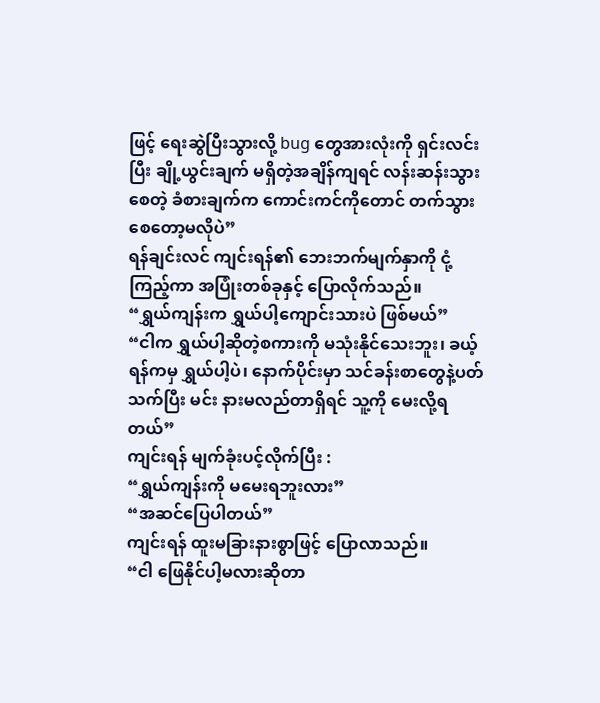ဖြင့် ရေးဆွဲပြီးသွားလို့ bug တွေအားလုံးကို ရှင်းလင်းပြီး ချို့ယွင်းချက် မရှိတဲ့အချိန်ကျရင် လန်းဆန်းသွားစေတဲ့ ခံစားချက်က ကောင်းကင်ကိုတောင် တက်သွားစေတော့မလိုပဲ”
ရန်ချင်းလင် ကျင်းရန်၏ ဘေးဘက်မျက်နှာကို ငုံ့ကြည့်ကာ အပြုံးတစ်ခုနှင့် ပြောလိုက်သည်။
“ရွှယ်ကျန်းက ရွှယ်ပါ့ကျောင်းသားပဲ ဖြစ်မယ်”
“ငါက ရွှယ်ပါ့ဆိုတဲ့စကားကို မသုံးနိုင်သေးဘူး၊ ခယ့်ရန်ကမှ ရွှယ်ပါ့ပဲ၊ နောက်ပိုင်းမှာ သင်ခန်းစာတွေနဲ့ပတ်သက်ပြီး မင်း နားမလည်တာရှိရင် သူ့ကို မေးလို့ရတယ်”
ကျင်းရန် မျက်ခုံးပင့်လိုက်ပြီး :
“ရွှယ်ကျန်းကို မမေးရဘူးလား”
“အဆင်ပြေပါတယ်”
ကျင်းရန် ထူးမခြားနားစွာဖြင့် ပြောလာသည်။
“ငါ ဖြေနိုင်ပါ့မလားဆိုတာ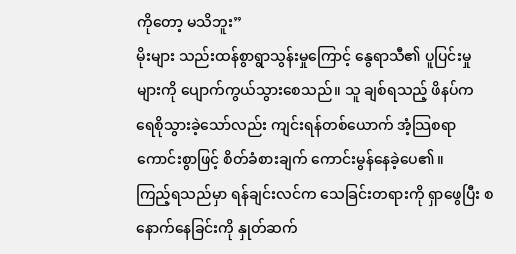ကိုတော့ မသိဘူး”
မိုးများ သည်းထန်စွာရွာသွန်းမှုကြောင့် နွေရာသီ၏ ပူပြင်းမှုများကို ပျောက်ကွယ်သွားစေသည်။ သူ ချစ်ရသည့် ဖိနပ်က ရေစိုသွားခဲ့သော်လည်း ကျင်းရန်တစ်ယောက် အံ့သြစရာကောင်းစွာဖြင့် စိတ်ခံစားချက် ကောင်းမွန်နေခဲ့ပေ၏။
ကြည့်ရသည်မှာ ရန်ချင်းလင်က သေခြင်းတရားကို ရှာဖွေပြီး စနောက်နေခြင်းကို နှုတ်ဆက်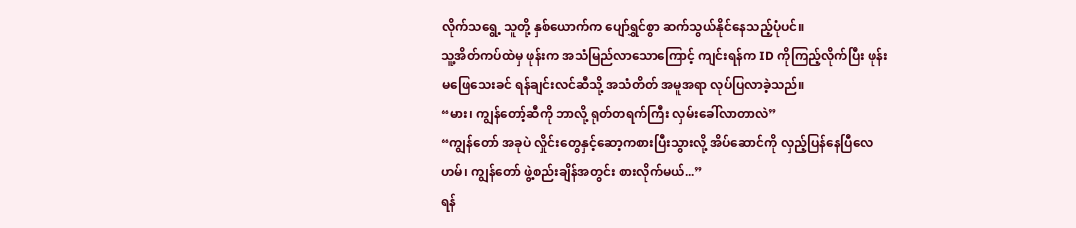လိုက်သရွေ့ သူတို့ နှစ်ယောက်က ပျော်ရွှင်စွာ ဆက်သွယ်နိုင်နေသည့်ပုံပင်။
သူ့အိတ်ကပ်ထဲမှ ဖုန်းက အသံမြည်လာသောကြောင့် ကျင်းရန်က ID ကိုကြည့်လိုက်ပြီး ဖုန်းမဖြေသေးခင် ရန်ချင်းလင်ဆီသို့ အသံတိတ် အမူအရာ လုပ်ပြလာခဲ့သည်။
“မား၊ ကျွန်တော့်ဆီကို ဘာလို့ ရုတ်တရက်ကြီး လှမ်းခေါ်လာတာလဲ”
“ကျွန်တော် အခုပဲ လှိုင်းတွေနှင့်ဆော့ကစားပြီးသွားလို့ အိပ်ဆောင်ကို လှည့်ပြန်နေပြီလေ ဟမ်၊ ကျွန်တော် ဖွဲ့စည်းချိန်အတွင်း စားလိုက်မယ်...”
ရန်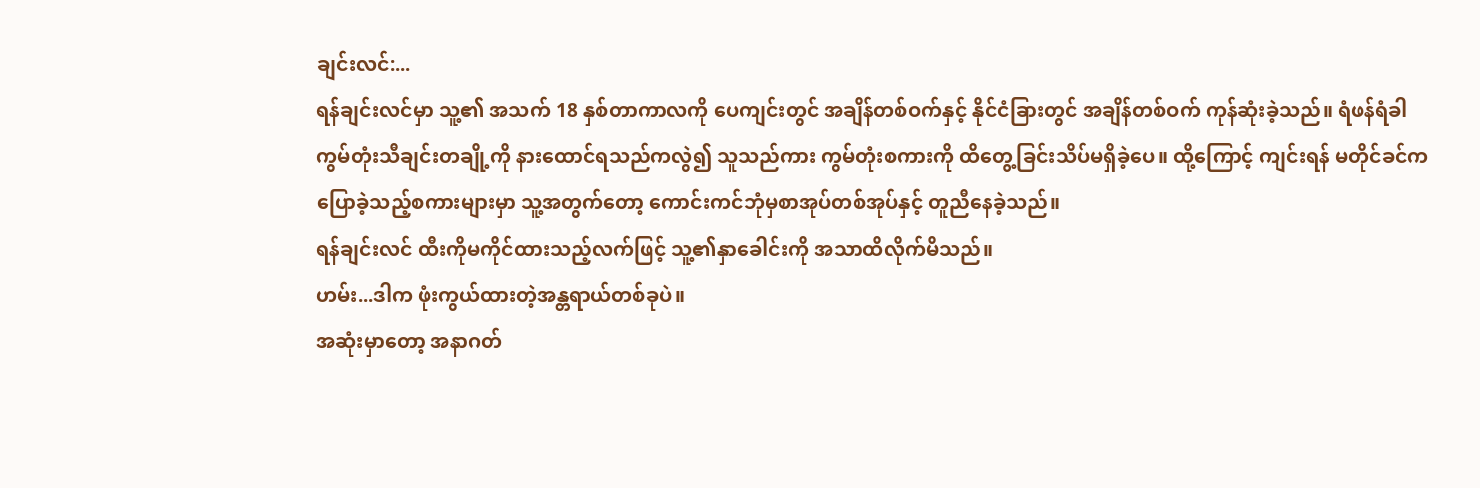ချင်းလင်:...
ရန်ချင်းလင်မှာ သူ့၏ အသက် 18 နှစ်တာကာလကို ပေကျင်းတွင် အချိန်တစ်ဝက်နှင့် နိုင်ငံခြားတွင် အချိန်တစ်ဝက် ကုန်ဆုံးခဲ့သည်။ ရံဖန်ရံခါ ကွမ်တုံးသီချင်းတချို့ကို နားထောင်ရသည်ကလွဲ၍ သူသည်ကား ကွမ်တုံးစကားကို ထိတွေ့ခြင်းသိပ်မရှိခဲ့ပေ။ ထို့ကြောင့် ကျင်းရန် မတိုင်ခင်က ပြောခဲ့သည့်စကားများမှာ သူ့အတွက်တော့ ကောင်းကင်ဘုံမှစာအုပ်တစ်အုပ်နှင့် တူညီနေခဲ့သည်။
ရန်ချင်းလင် ထီးကိုမကိုင်ထားသည့်လက်ဖြင့် သူ့၏နှာခေါင်းကို အသာထိလိုက်မိသည်။
ဟမ်း...ဒါက ဖုံးကွယ်ထားတဲ့အန္တရာယ်တစ်ခုပဲ။
အဆုံးမှာတော့ အနာဂတ်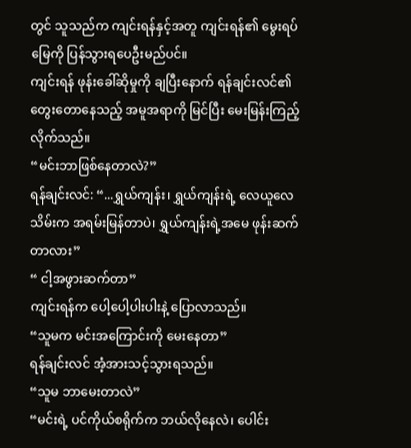တွင် သူသည်က ကျင်းရန်နှင့်အတူ ကျင်းရန်၏ မွေးရပ်မြေကို ပြန်သွားရပေဦးမည်ပင်။
ကျင်းရန် ဖုန်းခေါ်ဆိုမှုကို ချပြီးနောက် ရန်ချင်းလင်၏ တွေးတောနေသည့် အမူအရာကို မြင်ပြီး မေးမြန်းကြည့်လိုက်သည်။
“မင်းဘာဖြစ်နေတာလဲ?”
ရန်ချင်းလင်: “...ရွှယ်ကျန်း၊ ရွှယ်ကျန်းရဲ့ လေယူလေသိမ်းက အရမ်းမြန်တာပဲ၊ ရွှယ်ကျန်းရဲ့အမေ ဖုန်းဆက်တာလား”
“ ငါ့အဖွားဆက်တာ”
ကျင်းရန်က ပေါ့ပေါ့ပါးပါးနဲ့ ပြောလာသည်။
“သူမက မင်းအကြောင်းကို မေးနေတာ”
ရန်ချင်းလင် အံ့အားသင့်သွားရသည်။
“သူမ ဘာမေးတာလဲ”
“မင်းရဲ့ ပင်ကိုယ်စရိုက်က ဘယ်လိုနေလဲ၊ ပေါင်း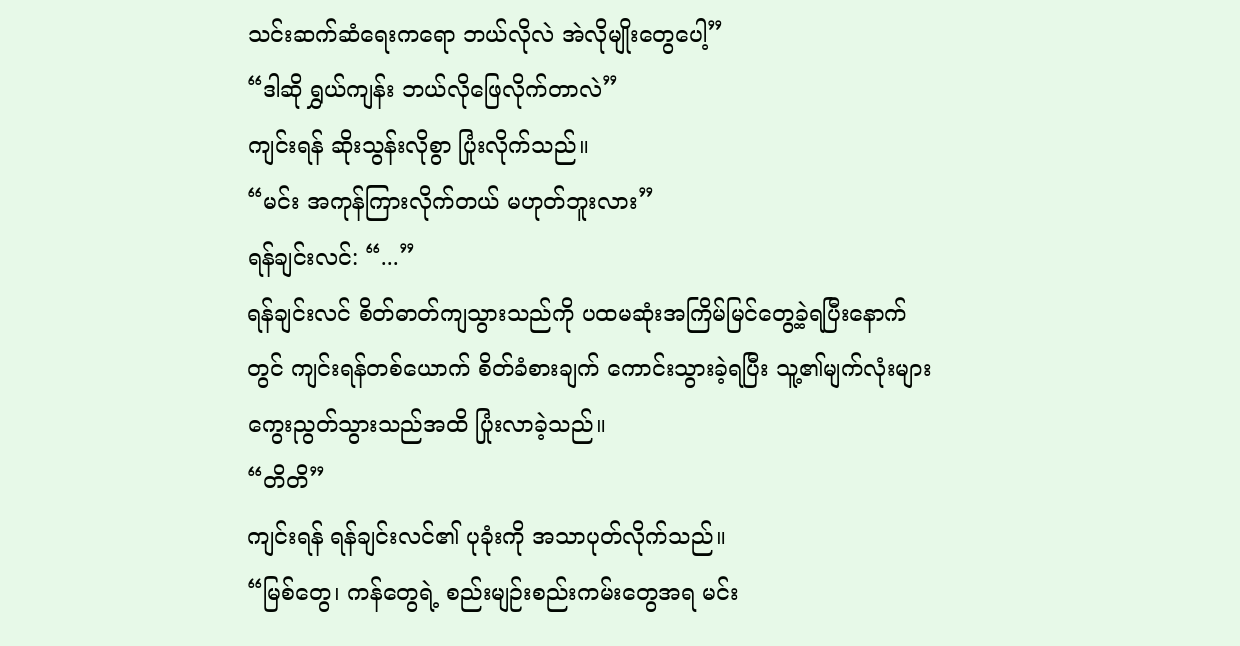သင်းဆက်ဆံရေးကရော ဘယ်လိုလဲ အဲလိုမျိုးတွေပေါ့”
“ဒါဆို ရွှယ်ကျန်း ဘယ်လိုဖြေလိုက်တာလဲ”
ကျင်းရန် ဆိုးသွန်းလိုစွာ ပြုံးလိုက်သည်။
“မင်း အကုန်ကြားလိုက်တယ် မဟုတ်ဘူးလား”
ရန်ချင်းလင်: “...”
ရန်ချင်းလင် စိတ်ဓာတ်ကျသွားသည်ကို ပထမဆုံးအကြိမ်မြင်တွေ့ခဲ့ရပြီးနောက်တွင် ကျင်းရန်တစ်ယောက် စိတ်ခံစားချက် ကောင်းသွားခဲ့ရပြီး သူ့၏မျက်လုံးများ ကွေးညွတ်သွားသည်အထိ ပြုံးလာခဲ့သည်။
“တိတိ”
ကျင်းရန် ရန်ချင်းလင်၏ ပုခုံးကို အသာပုတ်လိုက်သည်။
“မြစ်တွေ၊ ကန်တွေရဲ့ စည်းမျဉ်းစည်းကမ်းတွေအရ မင်း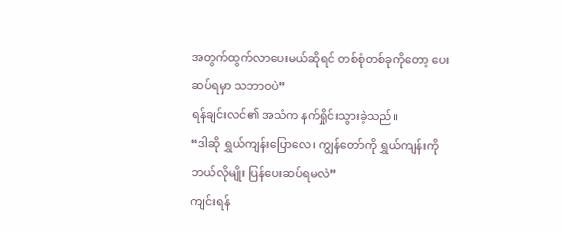အတွက်ထွက်လာပေးမယ်ဆိုရင် တစ်စုံတစ်ခုကိုတော့ ပေးဆပ်ရမှာ သဘာဝပဲ”
ရန်ချင်းလင်၏ အသံက နက်ရှိုင်းသွားခဲ့သည်။
“ဒါဆို ရွှယ်ကျန်းပြောလေ၊ ကျွန်တော်ကို ရွှယ်ကျန်းကို ဘယ်လိုမျိုး ပြန်ပေးဆပ်ရမလဲ”
ကျင်းရန်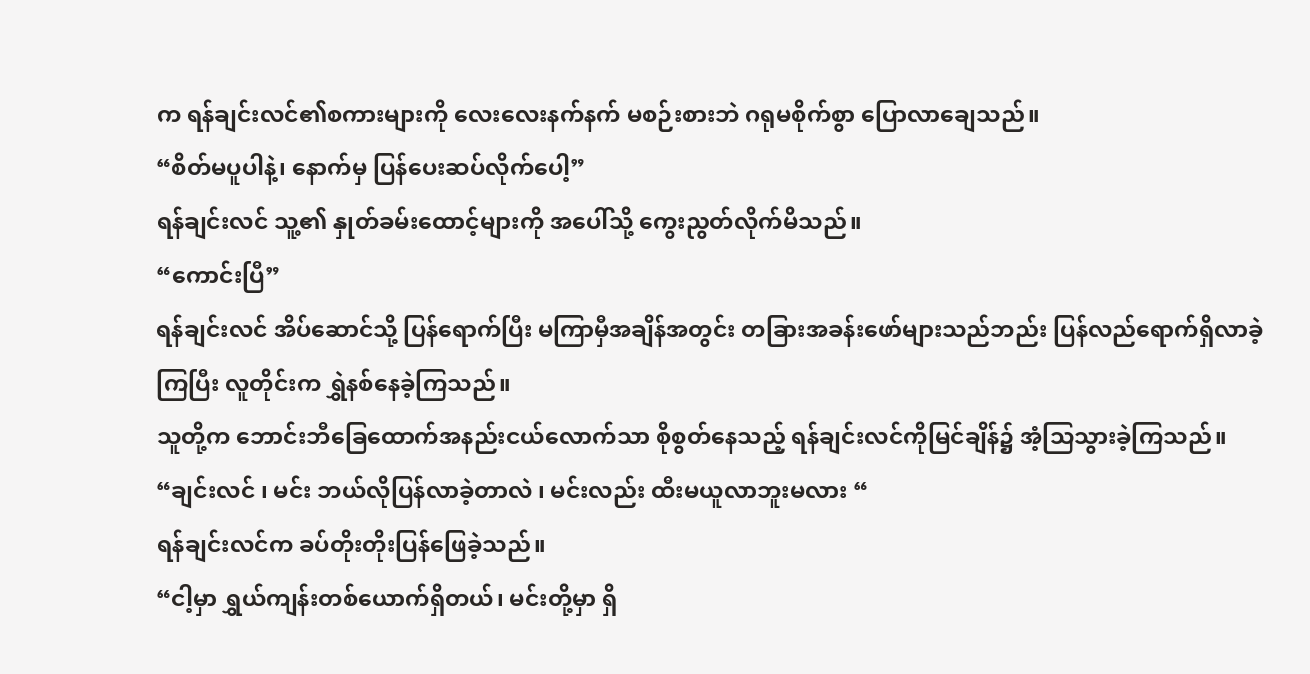က ရန်ချင်းလင်၏စကားများကို လေးလေးနက်နက် မစဉ်းစားဘဲ ဂရုမစိုက်စွာ ပြောလာချေသည်။
“စိတ်မပူပါနဲ့၊ နောက်မှ ပြန်ပေးဆပ်လိုက်ပေါ့”
ရန်ချင်းလင် သူ့၏ နှုတ်ခမ်းထောင့်များကို အပေါ်သို့ ကွေးညွတ်လိုက်မိသည်။
“ကောင်းပြီ”
ရန်ချင်းလင် အိပ်ဆောင်သို့ ပြန်ရောက်ပြီး မကြာမှီအချိန်အတွင်း တခြားအခန်းဖော်များသည်ဘည်း ပြန်လည်ရောက်ရှိလာခဲ့ကြပြီး လူတိုင်းက ရွှဲနစ်နေခဲ့ကြသည်။
သူတို့က ဘောင်းဘီခြေထောက်အနည်းငယ်လောက်သာ စိုစွတ်နေသည့် ရန်ချင်းလင်ကိုမြင်ချိန်၌ အံ့သြသွားခဲ့ကြသည်။
“ချင်းလင် ၊ မင်း ဘယ်လိုပြန်လာခဲ့တာလဲ ၊ မင်းလည်း ထီးမယူလာဘူးမလား “
ရန်ချင်းလင်က ခပ်တိုးတိုးပြန်ဖြေခဲ့သည်။
“ငါ့မှာ ရွှယ်ကျန်းတစ်ယောက်ရှိတယ်၊ မင်းတို့မှာ ရှိ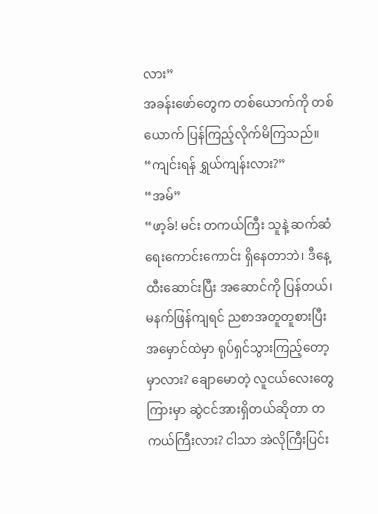လား”
အခန်းဖော်တွေက တစ်ယောက်ကို တစ်ယောက် ပြန်ကြည့်လိုက်မိကြသည်။
“ကျင်းရန် ရွှယ်ကျန်းလား?”
“အမ်”
“ဖာ့ခ်! မင်း တကယ်ကြီး သူနဲ့ ဆက်ဆံရေးကောင်းကောင်း ရှိနေတာဘဲ၊ ဒီနေ့ ထီးဆောင်းပြီး အဆောင်ကို ပြန်တယ်၊ မနက်ဖြန်ကျရင် ညစာအတူတူစားပြီး အမှောင်ထဲမှာ ရုပ်ရှင်သွားကြည့်တော့မှာလား? ချောမောတဲ့ လူငယ်လေးတွေကြားမှာ ဆွဲငင်အားရှိတယ်ဆိုတာ တကယ်ကြီးလား? ငါသာ အဲလိုကြီးပြင်း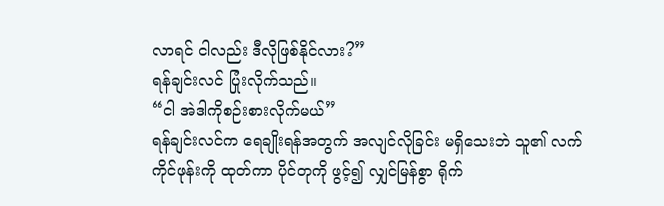လာရင် ငါလည်း ဒီလိုဖြစ်နိုင်လား?”
ရန်ချင်းလင် ပြုံးလိုက်သည်။
“ငါ အဲဒါကိုစဉ်းစားလိုက်မယ်”
ရန်ချင်းလင်က ရေချိုးရန်အတွက် အလျင်လိုခြင်း မရှိသေးဘဲ သူ၏ လက်ကိုင်ဖုန်းကို ထုတ်ကာ ပိုင်တုကို ဖွင့်၍ လျှင်မြန်စွာ ရိုက်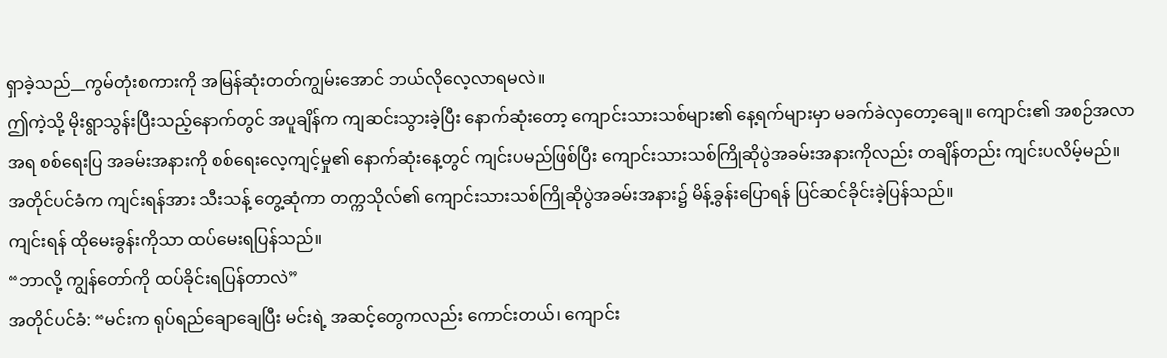ရှာခဲ့သည်__ကွမ်တုံးစကားကို အမြန်ဆုံးတတ်ကျွမ်းအောင် ဘယ်လိုလေ့လာရမလဲ။
ဤကဲ့သို့ မိုးရွာသွန်းပြီးသည့်နောက်တွင် အပူချိန်က ကျဆင်းသွားခဲ့ပြီး နောက်ဆုံးတော့ ကျောင်းသားသစ်များ၏ နေ့ရက်များမှာ မခက်ခဲလှတော့ချေ။ ကျောင်း၏ အစဉ်အလာအရ စစ်ရေးပြ အခမ်းအနားကို စစ်ရေးလေ့ကျင့်မှု၏ နောက်ဆုံးနေ့တွင် ကျင်းပမည်ဖြစ်ပြီး ကျောင်းသားသစ်ကြိုဆိုပွဲအခမ်းအနားကိုလည်း တချိန်တည်း ကျင်းပလိမ့်မည်။
အတိုင်ပင်ခံက ကျင်းရန်အား သီးသန့် တွေ့ဆုံကာ တက္ကသိုလ်၏ ကျောင်းသားသစ်ကြိုဆိုပွဲအခမ်းအနား၌ မိန့်ခွန်းပြောရန် ပြင်ဆင်ခိုင်းခဲ့ပြန်သည်။
ကျင်းရန် ထိုမေးခွန်းကိုသာ ထပ်မေးရပြန်သည်။
“ဘာလို့ ကျွန်တော်ကို ထပ်ခိုင်းရပြန်တာလဲ”
အတိုင်ပင်ခံ: “မင်းက ရုပ်ရည်ချောချေပြီး မင်းရဲ့ အဆင့်တွေကလည်း ကောင်းတယ်၊ ကျောင်း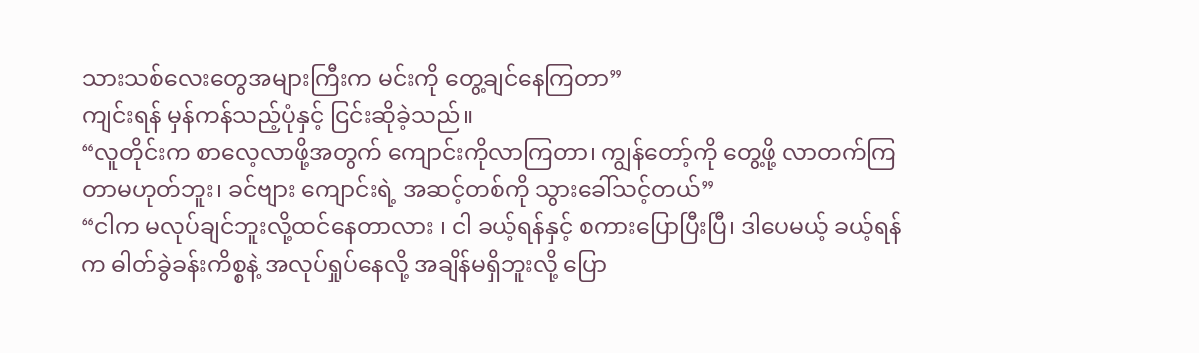သားသစ်လေးတွေအများကြီးက မင်းကို တွေ့ချင်နေကြတာ”
ကျင်းရန် မှန်ကန်သည့်ပုံနှင့် ငြင်းဆိုခဲ့သည်။
“လူတိုင်းက စာလေ့လာဖို့အတွက် ကျောင်းကိုလာကြတာ၊ ကျွန်တော့်ကို တွေ့ဖို့ လာတက်ကြတာမဟုတ်ဘူး၊ ခင်ဗျား ကျောင်းရဲ့ အဆင့်တစ်ကို သွားခေါ်သင့်တယ်”
“ငါက မလုပ်ချင်ဘူးလို့ထင်နေတာလား ၊ ငါ ခယ့်ရန်နှင့် စကားပြောပြီးပြီ၊ ဒါပေမယ့် ခယ့်ရန်က ဓါတ်ခွဲခန်းကိစ္စနဲ့ အလုပ်ရှုပ်နေလို့ အချိန်မရှိဘူးလို့ ပြော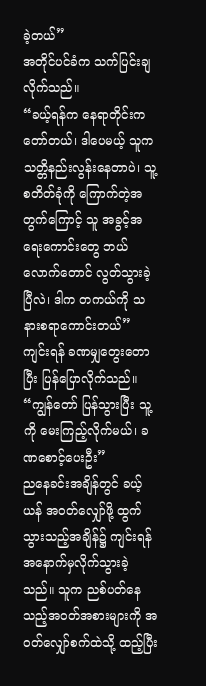ခဲ့တယ်”
အတိုင်ပင်ခံက သက်ပြင်းချလိုက်သည်။
“ခယ့်ရန်က နေရာတိုင်းက တော်တယ်၊ ဒါပေမယ့် သူက သတ္တိနည်းလွန်းနေတာပဲ၊ သူ့ စတိတ်ခုံကို ကြောက်တဲ့အတွက်ကြောင့် သူ အခွင့်အရေးကောင်းတွေ ဘယ်လောက်တောင် လွတ်သွားခဲ့ပြီလဲ၊ ဒါက တကယ်ကို သနားစရာကောင်းတယ်”
ကျင်းရန် ခဏမျှတွေးတောပြီး ပြန်ပြောလိုက်သည်။
“ကျွန်တော် ပြန်သွားပြီး သူ့ကို မေးကြည့်လိုက်မယ်၊ ခဏစောင့်ပေးဦး”
ညနေခင်းအချိန်တွင် ခယ့်ယန် အဝတ်လျှော်ဖို့ ထွက်သွားသည့်အချိန်၌ ကျင်းရန် အနောက်မှလိုက်သွားခဲ့သည်။ သူက ညစ်ပတ်နေသည့်အဝတ်အစားများကို အဝတ်လျှော်စက်ထဲသို့ ထည့်ပြီး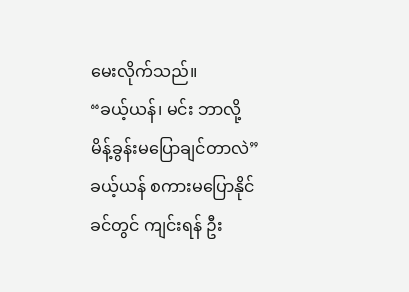မေးလိုက်သည်။
“ခယ့်ယန်၊ မင်း ဘာလို့ မိန့်ခွန်းမပြောချင်တာလဲ”
ခယ့်ယန် စကားမပြောနိုင်ခင်တွင် ကျင်းရန် ဦး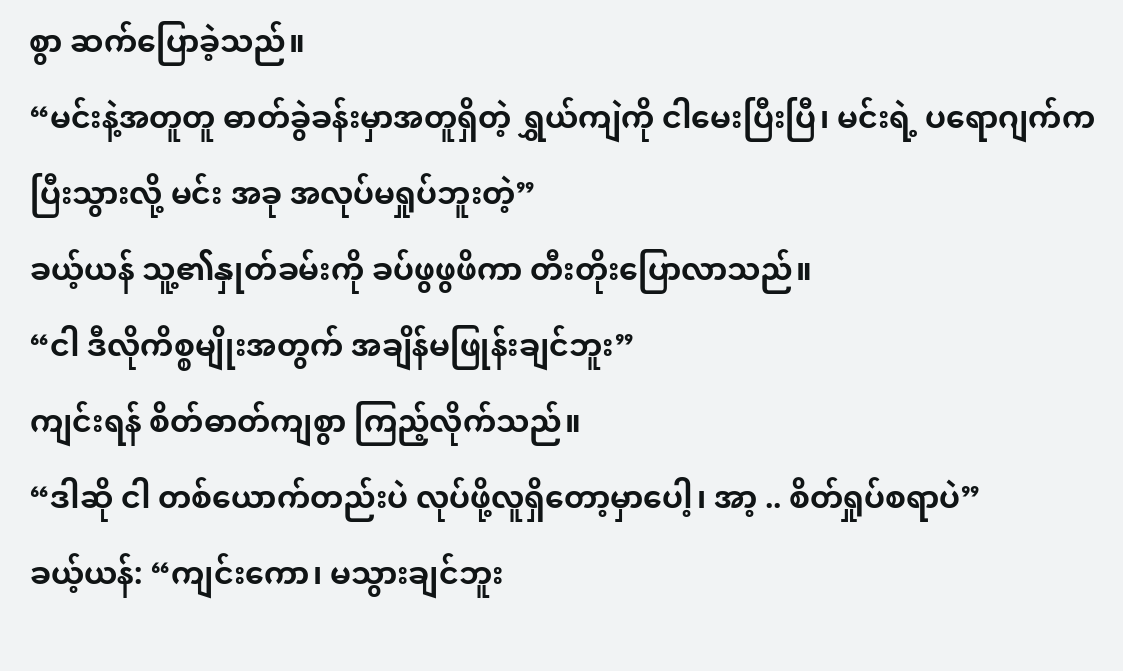စွာ ဆက်ပြောခဲ့သည်။
“မင်းနဲ့အတူတူ ဓာတ်ခွဲခန်းမှာအတူရှိတဲ့ ရွှယ်ကျဲကို ငါမေးပြီးပြီ၊ မင်းရဲ့ ပရောဂျက်က ပြီးသွားလို့ မင်း အခု အလုပ်မရှုပ်ဘူးတဲ့”
ခယ့်ယန် သူ့၏နှုတ်ခမ်းကို ခပ်ဖွဖွဖိကာ တီးတိုးပြောလာသည်။
“ငါ ဒီလိုကိစ္စမျိုးအတွက် အချိန်မဖြုန်းချင်ဘူး”
ကျင်းရန် စိတ်ဓာတ်ကျစွာ ကြည့်လိုက်သည်။
“ဒါဆို ငါ တစ်ယောက်တည်းပဲ လုပ်ဖို့လူရှိတော့မှာပေါ့၊ အာ့ .. စိတ်ရှုပ်စရာပဲ”
ခယ့်ယန်: “ကျင်းကော၊ မသွားချင်ဘူး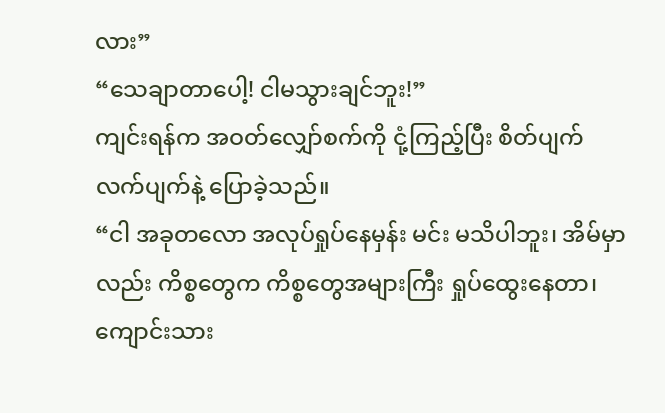လား”
“သေချာတာပေါ့! ငါမသွားချင်ဘူး!”
ကျင်းရန်က အဝတ်လျှော်စက်ကို ငုံ့ကြည့်ပြီး စိတ်ပျက်လက်ပျက်နဲ့ ပြောခဲ့သည်။
“ငါ အခုတလော အလုပ်ရှုပ်နေမှန်း မင်း မသိပါဘူး၊ အိမ်မှာလည်း ကိစ္စတွေက ကိစ္စတွေအများကြီး ရှုပ်ထွေးနေတာ၊ ကျောင်းသား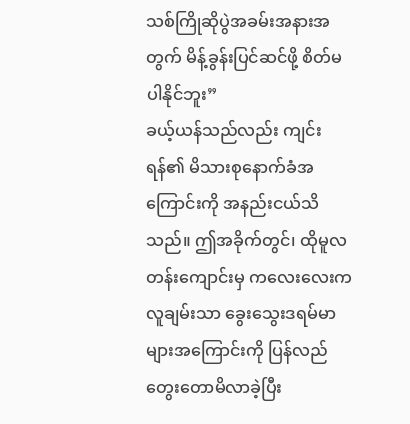သစ်ကြိုဆိုပွဲအခမ်းအနားအတွက် မိန့်ခွန်းပြင်ဆင်ဖို့ စိတ်မပါနိုင်ဘူး”
ခယ့်ယန်သည်လည်း ကျင်းရန်၏ မိသားစုနောက်ခံအကြောင်းကို အနည်းငယ်သိသည်။ ဤအခိုက်တွင်၊ ထိုမူလတန်းကျောင်းမှ ကလေးလေးက လူချမ်းသာ ခွေးသွေးဒရမ်မာများအကြောင်းကို ပြန်လည်တွေးတောမိလာခဲ့ပြီး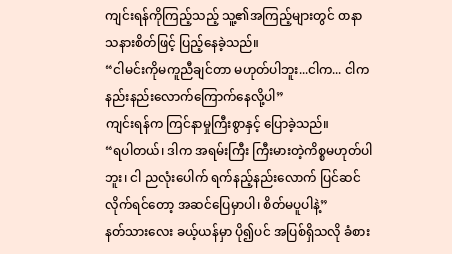ကျင်းရန်ကိုကြည့်သည့် သူ့၏အကြည့်များတွင် ၀ာနာ သနားစိတ်ဖြင့် ပြည့်နေခဲ့သည်။
“ငါမင်းကိုမကူညီချင်တာ မဟုတ်ပါဘူး...ငါက... ငါက နည်းနည်းလောက်ကြောက်နေလို့ပါ”
ကျင်းရန်က ကြင်နာမှုကြီးစွာနှင့် ပြောခဲ့သည်။
“ရပါတယ်၊ ဒါက အရမ်းကြီး ကြီးမားတဲ့ကိစ္စမဟုတ်ပါဘူး၊ ငါ ညလုံးပေါက် ရက်နည့်နည်းလောက် ပြင်ဆင်လိုက်ရင်တော့ အဆင်ပြေမှာပါ၊ စိတ်မပူပါနဲ့”
နတ်သားလေး ခယ့်ယန်မှာ ပို၍ပင် အပြစ်ရှိသလို ခံစား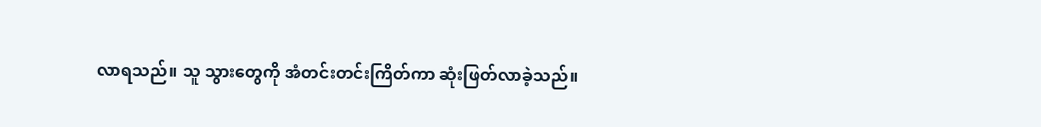လာရသည်။ သူ သွားတွေကို အံတင်းတင်းကြိတ်ကာ ဆုံးဖြတ်လာခဲ့သည်။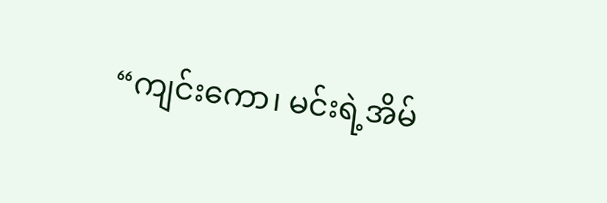“ကျင်းကော၊ မင်းရဲ့အိမ်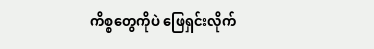ကိစ္စတွေကိုပဲ ဖြေရှင်းလိုက်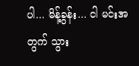ပါ... မိန့်ခွန်း... ငါ မင်းအတွက် သွား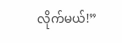လိုက်မယ်!”